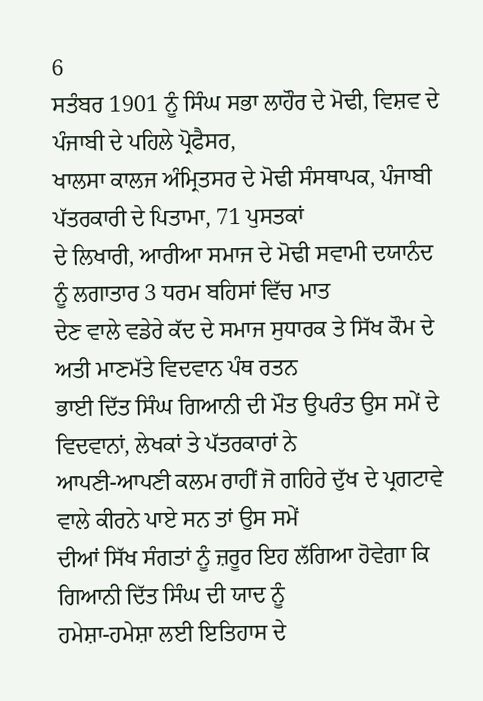6
ਸਤੰਬਰ 1901 ਨੂੰ ਸਿੰਘ ਸਭਾ ਲਾਹੌਰ ਦੇ ਮੋਢੀ, ਵਿਸ਼ਵ ਦੇ ਪੰਜਾਬੀ ਦੇ ਪਹਿਲੇ ਪ੍ਰੋਫੈਸਰ,
ਖਾਲਸਾ ਕਾਲਜ ਅੰਮ੍ਰਿਤਸਰ ਦੇ ਮੋਢੀ ਸੰਸਥਾਪਕ, ਪੰਜਾਬੀ ਪੱਤਰਕਾਰੀ ਦੇ ਪਿਤਾਮਾ, 71 ਪੁਸਤਕਾਂ
ਦੇ ਲਿਖਾਰੀ, ਆਰੀਆ ਸਮਾਜ ਦੇ ਮੋਢੀ ਸਵਾਮੀ ਦਯਾਨੰਦ ਨੂੰ ਲਗਾਤਾਰ 3 ਧਰਮ ਬਹਿਸਾਂ ਵਿੱਚ ਮਾਤ
ਦੇਣ ਵਾਲੇ ਵਡੇਰੇ ਕੱਦ ਦੇ ਸਮਾਜ ਸੁਧਾਰਕ ਤੇ ਸਿੱਖ ਕੌਮ ਦੇ ਅਤੀ ਮਾਣਮੱਤੇ ਵਿਦਵਾਨ ਪੰਥ ਰਤਨ
ਭਾਈ ਦਿੱਤ ਸਿੰਘ ਗਿਆਨੀ ਦੀ ਮੌਤ ਉਪਰੰਤ ਉਸ ਸਮੇਂ ਦੇ ਵਿਦਵਾਨਾਂ, ਲੇਖਕਾਂ ਤੇ ਪੱਤਰਕਾਰਾਂ ਨੇ
ਆਪਣੀ-ਆਪਣੀ ਕਲਮ ਰਾਹੀਂ ਜੋ ਗਹਿਰੇ ਦੁੱਖ ਦੇ ਪ੍ਰਗਟਾਵੇ ਵਾਲੇ ਕੀਰਨੇ ਪਾਏ ਸਨ ਤਾਂ ਉਸ ਸਮੇਂ
ਦੀਆਂ ਸਿੱਖ ਸੰਗਤਾਂ ਨੂੰ ਜ਼ਰੂਰ ਇਹ ਲੱਗਿਆ ਹੋਵੇਗਾ ਕਿ ਗਿਆਨੀ ਦਿੱਤ ਸਿੰਘ ਦੀ ਯਾਦ ਨੂੰ
ਹਮੇਸ਼ਾ-ਹਮੇਸ਼ਾ ਲਈ ਇਤਿਹਾਸ ਦੇ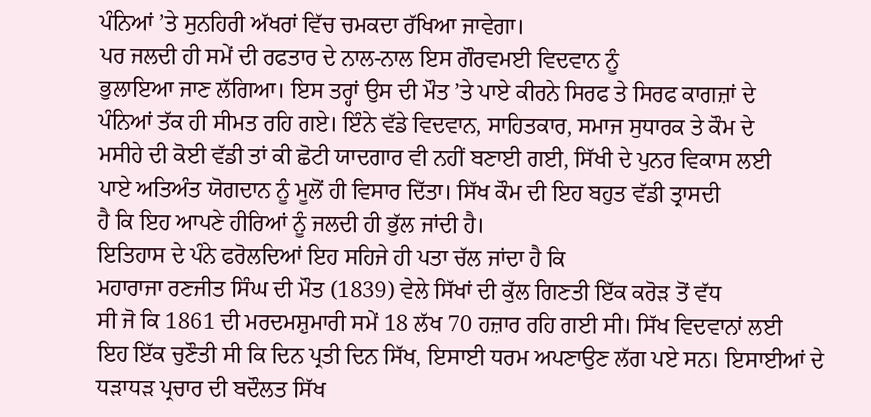ਪੰਨਿਆਂ ’ਤੇ ਸੁਨਹਿਰੀ ਅੱਖਰਾਂ ਵਿੱਚ ਚਮਕਦਾ ਰੱਖਿਆ ਜਾਵੇਗਾ।
ਪਰ ਜਲਦੀ ਹੀ ਸਮੇਂ ਦੀ ਰਫਤਾਰ ਦੇ ਨਾਲ-ਨਾਲ ਇਸ ਗੌਰਵਮਈ ਵਿਦਵਾਨ ਨੂੰ
ਭੁਲਾਇਆ ਜਾਣ ਲੱਗਿਆ। ਇਸ ਤਰ੍ਹਾਂ ਉਸ ਦੀ ਮੌਤ ’ਤੇ ਪਾਏ ਕੀਰਨੇ ਸਿਰਫ ਤੇ ਸਿਰਫ ਕਾਗਜ਼ਾਂ ਦੇ
ਪੰਨਿਆਂ ਤੱਕ ਹੀ ਸੀਮਤ ਰਹਿ ਗਏ। ਇੰਨੇ ਵੱਡੇ ਵਿਦਵਾਨ, ਸਾਹਿਤਕਾਰ, ਸਮਾਜ ਸੁਧਾਰਕ ਤੇ ਕੌਮ ਦੇ
ਮਸੀਹੇ ਦੀ ਕੋਈ ਵੱਡੀ ਤਾਂ ਕੀ ਛੋਟੀ ਯਾਦਗਾਰ ਵੀ ਨਹੀਂ ਬਣਾਈ ਗਈ, ਸਿੱਖੀ ਦੇ ਪੁਨਰ ਵਿਕਾਸ ਲਈ
ਪਾਏ ਅਤਿਅੰਤ ਯੋਗਦਾਨ ਨੂੰ ਮੂਲੋਂ ਹੀ ਵਿਸਾਰ ਦਿੱਤਾ। ਸਿੱਖ ਕੌਮ ਦੀ ਇਹ ਬਹੁਤ ਵੱਡੀ ਤ੍ਰਾਸਦੀ
ਹੈ ਕਿ ਇਹ ਆਪਣੇ ਹੀਰਿਆਂ ਨੂੰ ਜਲਦੀ ਹੀ ਭੁੱਲ ਜਾਂਦੀ ਹੈ।
ਇਤਿਹਾਸ ਦੇ ਪੰਨੇ ਫਰੋਲਦਿਆਂ ਇਹ ਸਹਿਜੇ ਹੀ ਪਤਾ ਚੱਲ ਜਾਂਦਾ ਹੈ ਕਿ
ਮਹਾਰਾਜਾ ਰਣਜੀਤ ਸਿੰਘ ਦੀ ਮੌਤ (1839) ਵੇਲੇ ਸਿੱਖਾਂ ਦੀ ਕੁੱਲ ਗਿਣਤੀ ਇੱਕ ਕਰੋੜ ਤੋਂ ਵੱਧ
ਸੀ ਜੋ ਕਿ 1861 ਦੀ ਮਰਦਮਸ਼ੁਮਾਰੀ ਸਮੇਂ 18 ਲੱਖ 70 ਹਜ਼ਾਰ ਰਹਿ ਗਈ ਸੀ। ਸਿੱਖ ਵਿਦਵਾਨਾਂ ਲਈ
ਇਹ ਇੱਕ ਚੁਣੌਤੀ ਸੀ ਕਿ ਦਿਨ ਪ੍ਰਤੀ ਦਿਨ ਸਿੱਖ, ਇਸਾਈ ਧਰਮ ਅਪਣਾਉਣ ਲੱਗ ਪਏ ਸਨ। ਇਸਾਈਆਂ ਦੇ
ਧੜਾਧੜ ਪ੍ਰਚਾਰ ਦੀ ਬਦੌਲਤ ਸਿੱਖ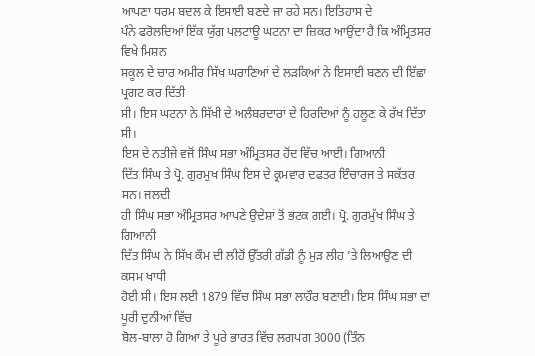ਆਪਣਾ ਧਰਮ ਬਦਲ ਕੇ ਇਸਾਈ ਬਣਦੇ ਜਾ ਰਹੇ ਸਨ। ਇਤਿਹਾਸ ਦੇ
ਪੰਨੇ ਫਰੋਲਦਿਆਂ ਇੱਕ ਯੁੱਗ ਪਲਟਾਊ ਘਟਨਾ ਦਾ ਜ਼ਿਕਰ ਆਉਂਦਾ ਹੈ ਕਿ ਅੰਮ੍ਰਿਤਸਰ ਵਿਖੇ ਮਿਸ਼ਨ
ਸਕੂਲ ਦੇ ਚਾਰ ਅਮੀਰ ਸਿੱਖ ਘਰਾਣਿਆਂ ਦੇ ਲੜਕਿਆਂ ਨੇ ਇਸਾਈ ਬਣਨ ਦੀ ਇੱਛਾ ਪ੍ਰਗਟ ਕਰ ਦਿੱਤੀ
ਸੀ। ਇਸ ਘਟਨਾ ਨੇ ਸਿੱਖੀ ਦੇ ਅਲੰਬਰਦਾਰਾਂ ਦੇ ਹਿਰਦਿਆਂ ਨੂੰ ਹਲੂਣ ਕੇ ਰੱਖ ਦਿੱਤਾ ਸੀ।
ਇਸ ਦੇ ਨਤੀਜੇ ਵਜੋਂ ਸਿੰਘ ਸਭਾ ਅੰਮ੍ਰਿਤਸਰ ਹੋਂਦ ਵਿੱਚ ਆਈ। ਗਿਆਨੀ
ਦਿੱਤ ਸਿੰਘ ਤੇ ਪ੍ਰੋ. ਗੁਰਮੁਖ ਸਿੰਘ ਇਸ ਦੇ ਕ੍ਰਮਵਾਰ ਦਫਤਰ ਇੰਚਾਰਜ ਤੇ ਸਕੱਤਰ ਸਨ। ਜਲਦੀ
ਹੀ ਸਿੰਘ ਸਭਾ ਅੰਮ੍ਰਿਤਸਰ ਆਪਣੇ ਉਦੇਸ਼ਾਂ ਤੋਂ ਭਟਕ ਗਈ। ਪ੍ਰੋ. ਗੁਰਮੁੱਖ ਸਿੰਘ ਤੇ ਗਿਆਨੀ
ਦਿੱਤ ਸਿੰਘ ਨੇ ਸਿੱਖ ਕੌਮ ਦੀ ਲੀਹੋਂ ਉੱਤਰੀ ਗੱਡੀ ਨੂੰ ਮੁੜ ਲੀਹ ’ਤੇ ਲਿਆਉਣ ਦੀ ਕਸਮ ਖਾਧੀ
ਹੋਈ ਸੀ। ਇਸ ਲਈ 1879 ਵਿੱਚ ਸਿੰਘ ਸਭਾ ਲਾਹੌਰ ਬਣਾਈ। ਇਸ ਸਿੰਘ ਸਭਾ ਦਾ ਪੂਰੀ ਦੁਨੀਆਂ ਵਿੱਚ
ਬੋਲ-ਬਾਲਾ ਹੋ ਗਿਆ ਤੇ ਪੂਰੇ ਭਾਰਤ ਵਿੱਚ ਲਗਪਗ 3000 (ਤਿੰਨ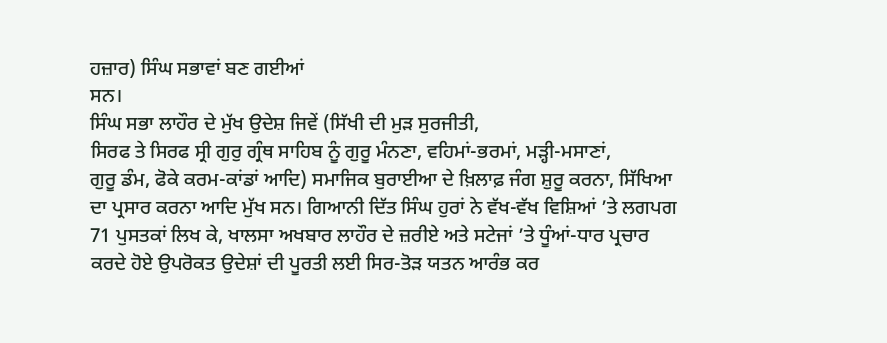ਹਜ਼ਾਰ) ਸਿੰਘ ਸਭਾਵਾਂ ਬਣ ਗਈਆਂ
ਸਨ।
ਸਿੰਘ ਸਭਾ ਲਾਹੌਰ ਦੇ ਮੁੱਖ ਉਦੇਸ਼ ਜਿਵੇਂ (ਸਿੱਖੀ ਦੀ ਮੁੜ ਸੁਰਜੀਤੀ,
ਸਿਰਫ ਤੇ ਸਿਰਫ ਸ੍ਰੀ ਗੁਰੁ ਗ੍ਰੰਥ ਸਾਹਿਬ ਨੂੰ ਗੁਰੂ ਮੰਨਣਾ, ਵਹਿਮਾਂ-ਭਰਮਾਂ, ਮੜ੍ਹੀ-ਮਸਾਣਾਂ,
ਗੁਰੂ ਡੰਮ, ਫੋਕੇ ਕਰਮ-ਕਾਂਡਾਂ ਆਦਿ) ਸਮਾਜਿਕ ਬੁਰਾਈਆ ਦੇ ਖ਼ਿਲਾਫ਼ ਜੰਗ ਸ਼ੁਰੂ ਕਰਨਾ, ਸਿੱਖਿਆ
ਦਾ ਪ੍ਰਸਾਰ ਕਰਨਾ ਆਦਿ ਮੁੱਖ ਸਨ। ਗਿਆਨੀ ਦਿੱਤ ਸਿੰਘ ਹੁਰਾਂ ਨੇ ਵੱਖ-ਵੱਖ ਵਿਸ਼ਿਆਂ ’ਤੇ ਲਗਪਗ
71 ਪੁਸਤਕਾਂ ਲਿਖ ਕੇ, ਖਾਲਸਾ ਅਖਬਾਰ ਲਾਹੌਰ ਦੇ ਜ਼ਰੀਏ ਅਤੇ ਸਟੇਜਾਂ ’ਤੇ ਧੂੰਆਂ-ਧਾਰ ਪ੍ਰਚਾਰ
ਕਰਦੇ ਹੋਏ ਉਪਰੋਕਤ ਉਦੇਸ਼ਾਂ ਦੀ ਪੂਰਤੀ ਲਈ ਸਿਰ-ਤੋੜ ਯਤਨ ਆਰੰਭ ਕਰ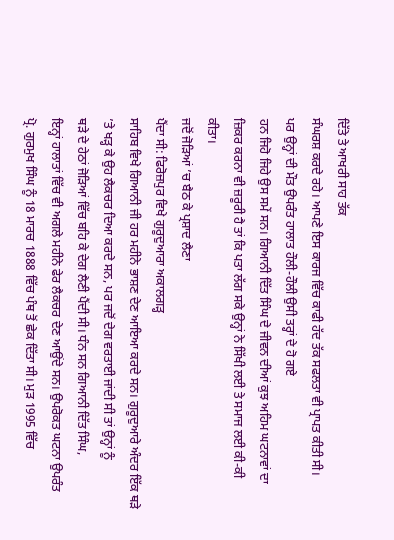ਦਿੱਤੇ ਤੇ ਆਖਰੀ ਸਾਹ ਤੱਕ
ਸੰਘਰਸ਼ ਕਰਦੇ ਰਹੇ। ਆਪਣੇ ਇਸ ਕਾਰਜ ਵਿੱਚ ਕਾਫੀ ਹੱਦ ਤੱਕ ਸਫਲਤਾ ਵੀ ਪ੍ਰਾਪਤ ਕੀਤੀ ਸੀ।
ਪਰ ਉਨ੍ਹਾਂ ਦੀ ਮੌਤ ਉਪਰੰਤ ਹਾਲਾਤ ਹੌਲੀ-ਹੌਲੀ ਉਸੀ ਤਰ੍ਹਾਂ ਦੇ ਹੋ ਗਏ
ਹਨ ਜਿਹੋ ਜਿਹੇ ਉਸ ਸਮੇਂ ਸਨ। ਗਿਆਨੀ ਦਿੱਤ ਸਿੰਘ ਦੇ ਜੀਵਨ ਦੀਆਂ ਕੁਝ ਅਹਿਮ ਘਟਨਾਵਾਂ ਦਾ
ਜ਼ਿਕਰ ਕਰਨਾ ਵੀ ਜ਼ਰੂਰੀ ਹੈ ਤਾਂ ਕਿ ਪਤਾ ਲੱਗ ਸਕੇ ਉਨ੍ਹਾਂ ਨੇ ਸਿੱਖੀ ਲਈ ਤੇ ਸਮਾਜ ਲਈ ਕੀ-ਕੀ
ਕੀਤਾ।
ਜਦੋਂ ਜੋੜਿਆਂ ’ਚ ਬੈਠ ਕੇ ਪ੍ਰਸ਼ਾਦ ਲੈਣਾ
ਪੈਂਦਾ ਸੀ: ਫਿਰੋਜ਼ਪੁਰ ਵਿਖੇ ਗੁਰੂਦੁਆਰਾ ਅਕਾਲਗੜ੍ਹ
ਸਾਹਿਬ ਵਿਖੇ ਗਿਆਨੀ ਜੀ ਹਰ ਮਹੀਨੇ ਭਾਸ਼ਣ ਦੇਣ ਆਇਆ ਕਰਦੇ ਸਨ। ਗੁਰੂਦੁਆਰੇ ਅੰਦਰ ਇੱਕ ਥੜੇ
’ਤੇ ਖੜ੍ਹ ਕੇ ਉਹ ਲੈਕਚਰ ਦਿਆ ਕਰਦੇ ਸਨ, ਪਰ ਜਦੋਂ ਦੇਗ ਵਰਤਾਈ ਜਾਂਦੀ ਸੀ ਤਾਂ ਉਨ੍ਹਾਂ ਨੂੰ
ਥੜੇ ਦੇ ਹੇਠਾਂ ਜੋੜਿਆਂ ਵਿੱਚ ਬਹਿ ਕੇ ਦੇਗ ਲੈਣੀ ਪੈਂਦੀ ਸੀ। ਧੰਨ ਸਨ ਗਿਆਨੀ ਦਿੱਤ ਸਿੰਘ,
ਇਨ੍ਹਾਂ ਹਾਲਾਤਾਂ ਵਿੱਚ ਵੀ ਅਗਲੇ ਮਹੀਨੇ ਫੇਰ ਲੈਕਚਰ ਦੇਣ ਆਉਂਦੇ ਸਨ। ਉਪਰੋਕਤ ਘਟਨਾ ਉਪਰੰਤ
ਪ੍ਰੋ. ਗੁਰਮੁਖ ਸਿੰਘ ਨੂੰ 18 ਮਾਰਚ 1888 ਵਿੱਚ ਪੰਥ ਤੋਂ ਛੇਕ ਦਿੱਤਾ ਸੀ। ਮੁੜ 1995 ਵਿੱਚ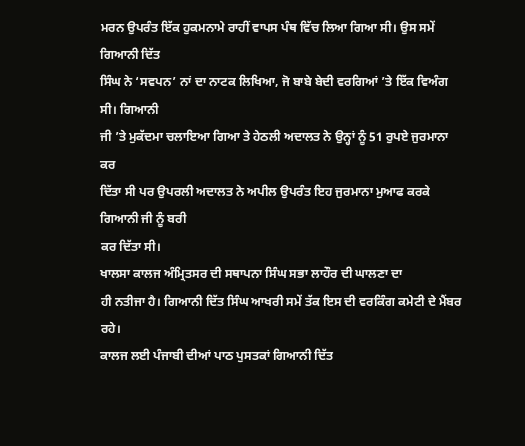ਮਰਨ ਉਪਰੰਤ ਇੱਕ ਹੁਕਮਨਾਮੇ ਰਾਹੀਂ ਵਾਪਸ ਪੰਥ ਵਿੱਚ ਲਿਆ ਗਿਆ ਸੀ। ਉਸ ਸਮੇਂ ਗਿਆਨੀ ਦਿੱਤ
ਸਿੰਘ ਨੇ ‘ਸਵਪਨ’ ਨਾਂ ਦਾ ਨਾਟਕ ਲਿਖਿਆ, ਜੋ ਬਾਬੇ ਬੇਦੀ ਵਰਗਿਆਂ ’ਤੇ ਇੱਕ ਵਿਅੰਗ ਸੀ। ਗਿਆਨੀ
ਜੀ ’ਤੇ ਮੁਕੱਦਮਾ ਚਲਾਇਆ ਗਿਆ ਤੇ ਹੇਠਲੀ ਅਦਾਲਤ ਨੇ ਉਨ੍ਹਾਂ ਨੂੰ 51 ਰੁਪਏ ਜੁਰਮਾਨਾ ਕਰ
ਦਿੱਤਾ ਸੀ ਪਰ ਉਪਰਲੀ ਅਦਾਲਤ ਨੇ ਅਪੀਲ ਉਪਰੰਤ ਇਹ ਜੁਰਮਾਨਾ ਮੁਆਫ ਕਰਕੇ ਗਿਆਨੀ ਜੀ ਨੂੰ ਬਰੀ
ਕਰ ਦਿੱਤਾ ਸੀ।
ਖਾਲਸਾ ਕਾਲਜ ਅੰਮ੍ਰਿਤਸਰ ਦੀ ਸਥਾਪਨਾ ਸਿੰਘ ਸਭਾ ਲਾਹੌਰ ਦੀ ਘਾਲਣਾ ਦਾ
ਹੀ ਨਤੀਜਾ ਹੈ। ਗਿਆਨੀ ਦਿੱਤ ਸਿੰਘ ਆਖਰੀ ਸਮੇਂ ਤੱਕ ਇਸ ਦੀ ਵਰਕਿੰਗ ਕਮੇਟੀ ਦੇ ਮੈਂਬਰ ਰਹੇ।
ਕਾਲਜ ਲਈ ਪੰਜਾਬੀ ਦੀਆਂ ਪਾਠ ਪੁਸਤਕਾਂ ਗਿਆਨੀ ਦਿੱਤ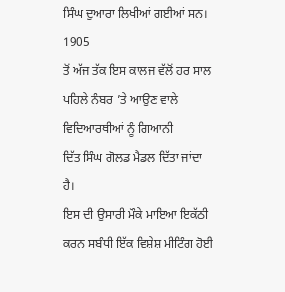ਸਿੰਘ ਦੁਆਰਾ ਲਿਖੀਆਂ ਗਈਆਂ ਸਨ। 1905
ਤੋਂ ਅੱਜ ਤੱਕ ਇਸ ਕਾਲਜ ਵੱਲੋਂ ਹਰ ਸਾਲ ਪਹਿਲੇ ਨੰਬਰ ’ਤੇ ਆਉਣ ਵਾਲੇ ਵਿਦਿਆਰਥੀਆਂ ਨੂੰ ਗਿਆਨੀ
ਦਿੱਤ ਸਿੰਘ ਗੋਲਡ ਮੈਡਲ ਦਿੱਤਾ ਜਾਂਦਾ ਹੈ।
ਇਸ ਦੀ ਉਸਾਰੀ ਮੌਕੇ ਮਾਇਆ ਇਕੱਠੀ ਕਰਨ ਸਬੰਧੀ ਇੱਕ ਵਿਸ਼ੇਸ਼ ਮੀਟਿੰਗ ਹੋਈ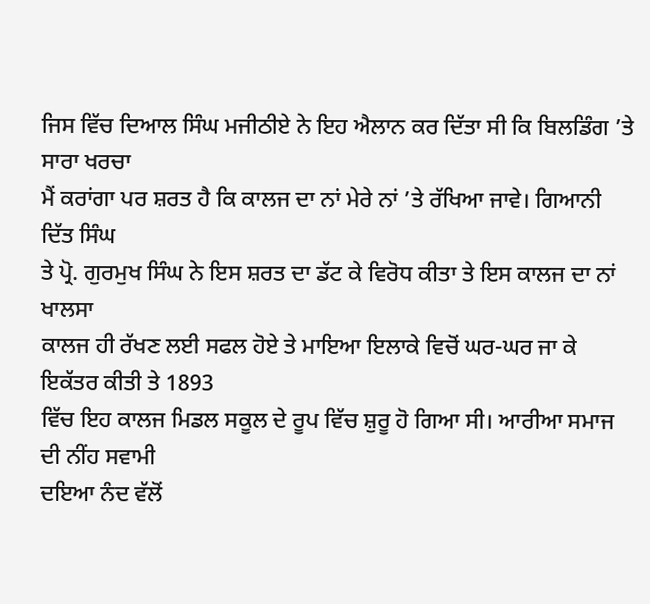ਜਿਸ ਵਿੱਚ ਦਿਆਲ ਸਿੰਘ ਮਜੀਠੀਏ ਨੇ ਇਹ ਐਲਾਨ ਕਰ ਦਿੱਤਾ ਸੀ ਕਿ ਬਿਲਡਿੰਗ ’ਤੇ ਸਾਰਾ ਖਰਚਾ
ਮੈਂ ਕਰਾਂਗਾ ਪਰ ਸ਼ਰਤ ਹੈ ਕਿ ਕਾਲਜ ਦਾ ਨਾਂ ਮੇਰੇ ਨਾਂ ’ਤੇ ਰੱਖਿਆ ਜਾਵੇ। ਗਿਆਨੀ ਦਿੱਤ ਸਿੰਘ
ਤੇ ਪ੍ਰੋ. ਗੁਰਮੁਖ ਸਿੰਘ ਨੇ ਇਸ ਸ਼ਰਤ ਦਾ ਡੱਟ ਕੇ ਵਿਰੋਧ ਕੀਤਾ ਤੇ ਇਸ ਕਾਲਜ ਦਾ ਨਾਂ ਖਾਲਸਾ
ਕਾਲਜ ਹੀ ਰੱਖਣ ਲਈ ਸਫਲ ਹੋਏ ਤੇ ਮਾਇਆ ਇਲਾਕੇ ਵਿਚੋਂ ਘਰ-ਘਰ ਜਾ ਕੇ ਇਕੱਤਰ ਕੀਤੀ ਤੇ 1893
ਵਿੱਚ ਇਹ ਕਾਲਜ ਮਿਡਲ ਸਕੂਲ ਦੇ ਰੂਪ ਵਿੱਚ ਸ਼ੁਰੂ ਹੋ ਗਿਆ ਸੀ। ਆਰੀਆ ਸਮਾਜ ਦੀ ਨੀਂਹ ਸਵਾਮੀ
ਦਇਆ ਨੰਦ ਵੱਲੋਂ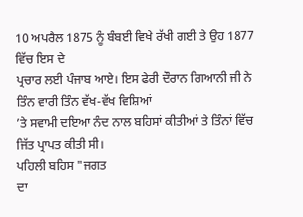10 ਅਪਰੈਲ 1875 ਨੂੰ ਬੰਬਈ ਵਿਖੇ ਰੱਖੀ ਗਈ ਤੇ ਉਹ 1877 ਵਿੱਚ ਇਸ ਦੇ
ਪ੍ਰਚਾਰ ਲਈ ਪੰਜਾਬ ਆਏ। ਇਸ ਫੇਰੀ ਦੌਰਾਨ ਗਿਆਨੀ ਜੀ ਨੇ ਤਿੰਨ ਵਾਰੀ ਤਿੰਨ ਵੱਖ-ਵੱਖ ਵਿਸ਼ਿਆਂ
’ਤੇ ਸਵਾਮੀ ਦਇਆ ਨੰਦ ਨਾਲ ਬਹਿਸਾਂ ਕੀਤੀਆਂ ਤੇ ਤਿੰਨਾਂ ਵਿੱਚ ਜਿੱਤ ਪ੍ਰਾਪਤ ਕੀਤੀ ਸੀ।
ਪਹਿਲੀ ਬਹਿਸ "ਜਗਤ
ਦਾ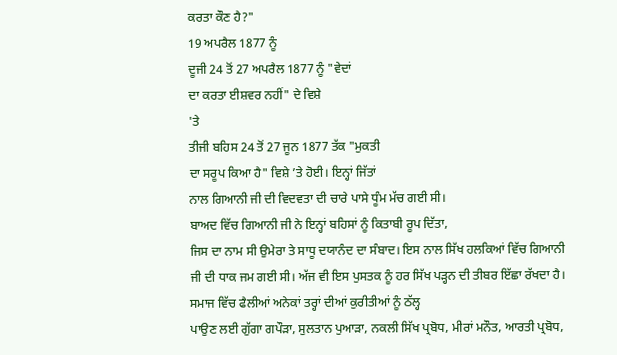ਕਰਤਾ ਕੌਣ ਹੈ?"
19 ਅਪਰੈਲ 1877 ਨੂੰ
ਦੂਜੀ 24 ਤੋਂ 27 ਅਪਰੈਲ 1877 ਨੂੰ "ਵੇਦਾਂ
ਦਾ ਕਰਤਾ ਈਸ਼ਵਰ ਨਹੀਂ" ਦੇ ਵਿਸ਼ੇ
'ਤੇ
ਤੀਜੀ ਬਹਿਸ 24 ਤੋਂ 27 ਜੂਨ 1877 ਤੱਕ "ਮੁਕਤੀ
ਦਾ ਸਰੂਪ ਕਿਆ ਹੈ" ਵਿਸ਼ੇ ’ਤੇ ਹੋਈ। ਇਨ੍ਹਾਂ ਜਿੱਤਾਂ
ਨਾਲ ਗਿਆਨੀ ਜੀ ਦੀ ਵਿਦਵਤਾ ਦੀ ਚਾਰੇ ਪਾਸੇ ਧੂੰਮ ਮੱਚ ਗਈ ਸੀ।
ਬਾਅਦ ਵਿੱਚ ਗਿਆਨੀ ਜੀ ਨੇ ਇਨ੍ਹਾਂ ਬਹਿਸਾਂ ਨੂੰ ਕਿਤਾਬੀ ਰੂਪ ਦਿੱਤਾ,
ਜਿਸ ਦਾ ਨਾਮ ਸੀ ਉਮੇਰਾ ਤੇ ਸਾਧੂ ਦਯਾਨੰਦ ਦਾ ਸੰਬਾਦ। ਇਸ ਨਾਲ ਸਿੱਖ ਹਲਕਿਆਂ ਵਿੱਚ ਗਿਆਨੀ
ਜੀ ਦੀ ਧਾਕ ਜਮ ਗਈ ਸੀ। ਅੱਜ ਵੀ ਇਸ ਪੁਸਤਕ ਨੂੰ ਹਰ ਸਿੱਖ ਪੜ੍ਹਨ ਦੀ ਤੀਬਰ ਇੱਛਾ ਰੱਖਦਾ ਹੈ।
ਸਮਾਜ ਵਿੱਚ ਫੈਲੀਆਂ ਅਨੇਕਾਂ ਤਰ੍ਹਾਂ ਦੀਆਂ ਕੁਰੀਤੀਆਂ ਨੂੰ ਠੱਲ੍ਹ
ਪਾਉਣ ਲਈ ਗੁੱਗਾ ਗਪੌੜਾ, ਸੁਲਤਾਨ ਪੁਆੜਾ, ਨਕਲੀ ਸਿੱਖ ਪ੍ਰਬੋਧ, ਮੀਰਾਂ ਮਨੌਤ, ਆਰਤੀ ਪ੍ਰਬੋਧ,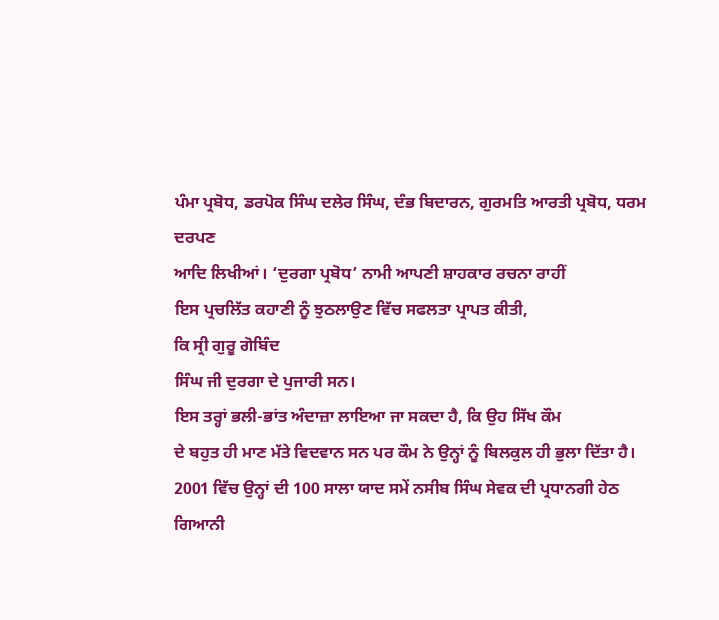ਪੰਮਾ ਪ੍ਰਬੋਧ, ਡਰਪੋਕ ਸਿੰਘ ਦਲੇਰ ਸਿੰਘ, ਦੰਭ ਬਿਦਾਰਨ, ਗੁਰਮਤਿ ਆਰਤੀ ਪ੍ਰਬੋਧ, ਧਰਮ ਦਰਪਣ
ਆਦਿ ਲਿਖੀਆਂ। ‘ਦੁਰਗਾ ਪ੍ਰਬੋਧ’ ਨਾਮੀ ਆਪਣੀ ਸ਼ਾਹਕਾਰ ਰਚਨਾ ਰਾਹੀਂ
ਇਸ ਪ੍ਰਚਲਿੱਤ ਕਹਾਣੀ ਨੂੰ ਝੁਠਲਾਉਣ ਵਿੱਚ ਸਫਲਤਾ ਪ੍ਰਾਪਤ ਕੀਤੀ,
ਕਿ ਸ੍ਰੀ ਗੁਰੂ ਗੋਬਿੰਦ
ਸਿੰਘ ਜੀ ਦੁਰਗਾ ਦੇ ਪੁਜਾਰੀ ਸਨ।
ਇਸ ਤਰ੍ਹਾਂ ਭਲੀ-ਭਾਂਤ ਅੰਦਾਜ਼ਾ ਲਾਇਆ ਜਾ ਸਕਦਾ ਹੈ, ਕਿ ਉਹ ਸਿੱਖ ਕੌਮ
ਦੇ ਬਹੁਤ ਹੀ ਮਾਣ ਮੱਤੇ ਵਿਦਵਾਨ ਸਨ ਪਰ ਕੌਮ ਨੇ ਉਨ੍ਹਾਂ ਨੂੰ ਬਿਲਕੁਲ ਹੀ ਭੁਲਾ ਦਿੱਤਾ ਹੈ।
2001 ਵਿੱਚ ਉਨ੍ਹਾਂ ਦੀ 100 ਸਾਲਾ ਯਾਦ ਸਮੇਂ ਨਸੀਬ ਸਿੰਘ ਸੇਵਕ ਦੀ ਪ੍ਰਧਾਨਗੀ ਹੇਠ ਗਿਆਨੀ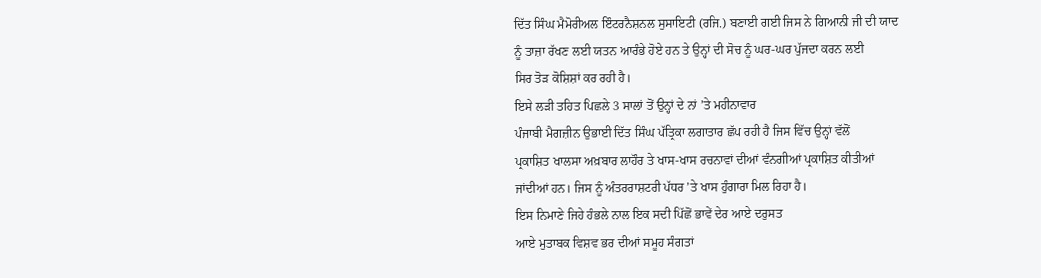ਦਿੱਤ ਸਿੰਘ ਮੈਮੋਰੀਅਲ ਇੰਟਰਨੈਸ਼ਨਲ ਸੁਸਾਇਟੀ (ਰਜਿ.) ਬਣਾਈ ਗਈ ਜਿਸ ਨੇ ਗਿਆਨੀ ਜੀ ਦੀ ਯਾਦ
ਨੂੰ ਤਾਜ਼ਾ ਰੱਖਣ ਲਈ ਯਤਨ ਆਰੰਭੇ ਹੋਏ ਹਨ ਤੇ ਉਨ੍ਹਾਂ ਦੀ ਸੋਚ ਨੂੰ ਘਰ-ਘਰ ਪੁੱਜਦਾ ਕਰਨ ਲਈ
ਸਿਰ ਤੋੜ ਕੋਸ਼ਿਸ਼ਾਂ ਕਰ ਰਹੀ ਹੈ।
ਇਸੇ ਲੜੀ ਤਹਿਤ ਪਿਛਲੇ 3 ਸਾਲਾਂ ਤੋਂ ਉਨ੍ਹਾਂ ਦੇ ਨਾਂ ’ਤੇ ਮਹੀਨਾਵਾਰ
ਪੰਜਾਬੀ ਮੈਗਜ਼ੀਨ ਉਭਾਈ ਦਿੱਤ ਸਿੰਘ ਪੱਤ੍ਰਿਕਾ ਲਗਾਤਾਰ ਛੱਪ ਰਹੀ ਹੈ ਜਿਸ ਵਿੱਚ ਉਨ੍ਹਾਂ ਵੱਲੋਂ
ਪ੍ਰਕਾਸ਼ਿਤ ਖਾਲਸਾ ਅਖ਼ਬਾਰ ਲਾਹੌਰ ਤੇ ਖਾਸ-ਖਾਸ ਰਚਨਾਵਾਂ ਦੀਆਂ ਵੰਨਗੀਆਂ ਪ੍ਰਕਾਸ਼ਿਤ ਕੀਤੀਆਂ
ਜਾਂਦੀਆਂ ਹਨ। ਜਿਸ ਨੂੰ ਅੰਤਰਰਾਸ਼ਟਰੀ ਪੱਧਰ ’ਤੇ ਖਾਸ ਹੁੰਗਾਰਾ ਮਿਲ ਰਿਹਾ ਹੈ।
ਇਸ ਨਿਮਾਣੇ ਜਿਹੇ ਹੰਭਲੇ ਨਾਲ ਇਕ ਸਦੀ ਪਿੱਛੋਂ ਭਾਵੇਂ ਦੇਰ ਆਏ ਦਰੁਸਤ
ਆਏ ਮੁਤਾਬਕ ਵਿਸ਼ਵ ਭਰ ਦੀਆਂ ਸਮੂਹ ਸੰਗਤਾਂ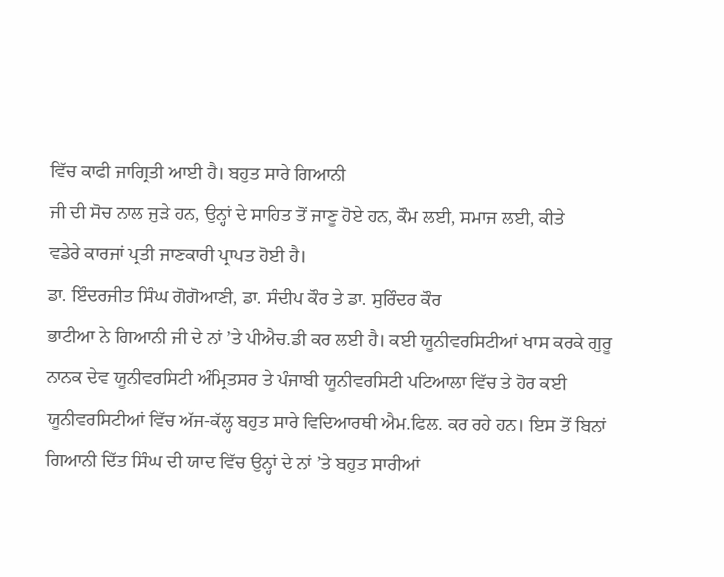ਵਿੱਚ ਕਾਫੀ ਜਾਗ੍ਰਿਤੀ ਆਈ ਹੈ। ਬਹੁਤ ਸਾਰੇ ਗਿਆਨੀ
ਜੀ ਦੀ ਸੋਚ ਨਾਲ ਜੁੜੇ ਹਨ, ਉਨ੍ਹਾਂ ਦੇ ਸਾਹਿਤ ਤੋਂ ਜਾਣੂ ਹੋਏ ਹਨ, ਕੌਮ ਲਈ, ਸਮਾਜ ਲਈ, ਕੀਤੇ
ਵਡੇਰੇ ਕਾਰਜਾਂ ਪ੍ਰਤੀ ਜਾਣਕਾਰੀ ਪ੍ਰਾਪਤ ਹੋਈ ਹੈ।
ਡਾ. ਇੰਦਰਜੀਤ ਸਿੰਘ ਗੋਗੋਆਣੀ, ਡਾ. ਸੰਦੀਪ ਕੌਰ ਤੇ ਡਾ. ਸੁਰਿੰਦਰ ਕੌਰ
ਭਾਟੀਆ ਨੇ ਗਿਆਨੀ ਜੀ ਦੇ ਨਾਂ ’ਤੇ ਪੀਐਚ.ਡੀ ਕਰ ਲਈ ਹੈ। ਕਈ ਯੂਨੀਵਰਸਿਟੀਆਂ ਖਾਸ ਕਰਕੇ ਗੁਰੂ
ਨਾਨਕ ਦੇਵ ਯੂਨੀਵਰਸਿਟੀ ਅੰਮ੍ਰਿਤਸਰ ਤੇ ਪੰਜਾਬੀ ਯੂਨੀਵਰਸਿਟੀ ਪਟਿਆਲਾ ਵਿੱਚ ਤੇ ਹੋਰ ਕਈ
ਯੂਨੀਵਰਸਿਟੀਆਂ ਵਿੱਚ ਅੱਜ-ਕੱਲ੍ਹ ਬਹੁਤ ਸਾਰੇ ਵਿਦਿਆਰਥੀ ਐਮ.ਫਿਲ. ਕਰ ਰਹੇ ਹਨ। ਇਸ ਤੋਂ ਬਿਨਾਂ
ਗਿਆਨੀ ਦਿੱਤ ਸਿੰਘ ਦੀ ਯਾਦ ਵਿੱਚ ਉਨ੍ਹਾਂ ਦੇ ਨਾਂ ’ਤੇ ਬਹੁਤ ਸਾਰੀਆਂ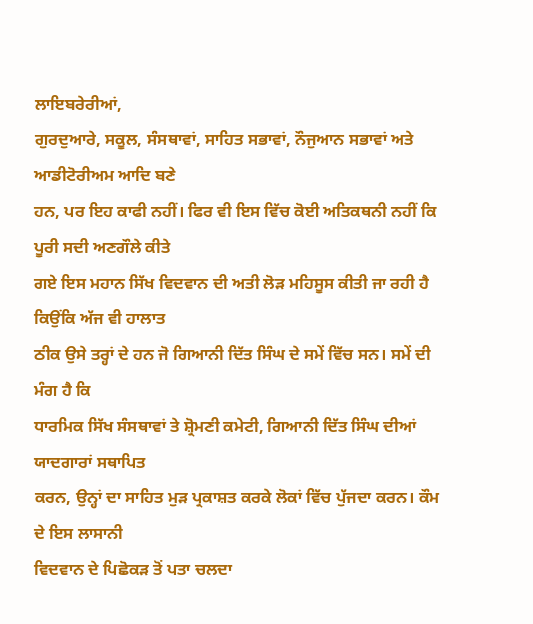ਲਾਇਬਰੇਰੀਆਂ,
ਗੁਰਦੁਆਰੇ, ਸਕੂਲ, ਸੰਸਥਾਵਾਂ, ਸਾਹਿਤ ਸਭਾਵਾਂ, ਨੌਜੁਆਨ ਸਭਾਵਾਂ ਅਤੇ ਆਡੀਟੋਰੀਅਮ ਆਦਿ ਬਣੇ
ਹਨ, ਪਰ ਇਹ ਕਾਫੀ ਨਹੀਂ। ਫਿਰ ਵੀ ਇਸ ਵਿੱਚ ਕੋਈ ਅਤਿਕਥਨੀ ਨਹੀਂ ਕਿ ਪੂਰੀ ਸਦੀ ਅਣਗੌਲੇ ਕੀਤੇ
ਗਏ ਇਸ ਮਹਾਨ ਸਿੱਖ ਵਿਦਵਾਨ ਦੀ ਅਤੀ ਲੋੜ ਮਹਿਸੂਸ ਕੀਤੀ ਜਾ ਰਹੀ ਹੈ ਕਿਉਂਕਿ ਅੱਜ ਵੀ ਹਾਲਾਤ
ਠੀਕ ਉਸੇ ਤਰ੍ਹਾਂ ਦੇ ਹਨ ਜੋ ਗਿਆਨੀ ਦਿੱਤ ਸਿੰਘ ਦੇ ਸਮੇਂ ਵਿੱਚ ਸਨ। ਸਮੇਂ ਦੀ ਮੰਗ ਹੈ ਕਿ
ਧਾਰਮਿਕ ਸਿੱਖ ਸੰਸਥਾਵਾਂ ਤੇ ਸ਼੍ਰੋਮਣੀ ਕਮੇਟੀ, ਗਿਆਨੀ ਦਿੱਤ ਸਿੰਘ ਦੀਆਂ ਯਾਦਗਾਰਾਂ ਸਥਾਪਿਤ
ਕਰਨ, ਉਨ੍ਹਾਂ ਦਾ ਸਾਹਿਤ ਮੁੜ ਪ੍ਰਕਾਸ਼ਤ ਕਰਕੇ ਲੋਕਾਂ ਵਿੱਚ ਪੁੱਜਦਾ ਕਰਨ। ਕੌਮ ਦੇ ਇਸ ਲਾਸਾਨੀ
ਵਿਦਵਾਨ ਦੇ ਪਿਛੋਕੜ ਤੋਂ ਪਤਾ ਚਲਦਾ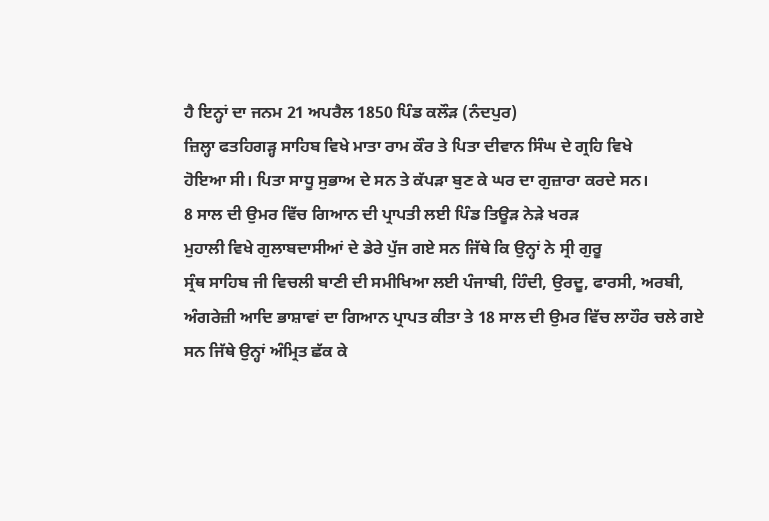ਹੈ ਇਨ੍ਹਾਂ ਦਾ ਜਨਮ 21 ਅਪਰੈਲ 1850 ਪਿੰਡ ਕਲੌੜ (ਨੰਦਪੁਰ)
ਜ਼ਿਲ੍ਹਾ ਫਤਹਿਗੜ੍ਹ ਸਾਹਿਬ ਵਿਖੇ ਮਾਤਾ ਰਾਮ ਕੌਰ ਤੇ ਪਿਤਾ ਦੀਵਾਨ ਸਿੰਘ ਦੇ ਗ੍ਰਹਿ ਵਿਖੇ
ਹੋਇਆ ਸੀ। ਪਿਤਾ ਸਾਧੂ ਸੁਭਾਅ ਦੇ ਸਨ ਤੇ ਕੱਪੜਾ ਬੁਣ ਕੇ ਘਰ ਦਾ ਗੁਜ਼ਾਰਾ ਕਰਦੇ ਸਨ।
8 ਸਾਲ ਦੀ ਉਮਰ ਵਿੱਚ ਗਿਆਨ ਦੀ ਪ੍ਰਾਪਤੀ ਲਈ ਪਿੰਡ ਤਿਊੜ ਨੇੜੇ ਖਰੜ
ਮੁਹਾਲੀ ਵਿਖੇ ਗੁਲਾਬਦਾਸੀਆਂ ਦੇ ਡੇਰੇ ਪੁੱਜ ਗਏ ਸਨ ਜਿੱਥੇ ਕਿ ਉਨ੍ਹਾਂ ਨੇ ਸ੍ਰੀ ਗੁਰੂ
ਸ੍ਰੰਥ ਸਾਹਿਬ ਜੀ ਵਿਚਲੀ ਬਾਣੀ ਦੀ ਸਮੀਖਿਆ ਲਈ ਪੰਜਾਬੀ, ਹਿੰਦੀ, ਉਰਦੂ, ਫਾਰਸੀ, ਅਰਬੀ,
ਅੰਗਰੇਜ਼ੀ ਆਦਿ ਭਾਸ਼ਾਵਾਂ ਦਾ ਗਿਆਨ ਪ੍ਰਾਪਤ ਕੀਤਾ ਤੇ 18 ਸਾਲ ਦੀ ਉਮਰ ਵਿੱਚ ਲਾਹੌਰ ਚਲੇ ਗਏ
ਸਨ ਜਿੱਥੇ ਉਨ੍ਹਾਂ ਅੰਮ੍ਰਿਤ ਛੱਕ ਕੇ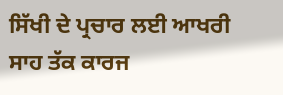ਸਿੱਖੀ ਦੇ ਪ੍ਰਚਾਰ ਲਈ ਆਖਰੀ ਸਾਹ ਤੱਕ ਕਾਰਜ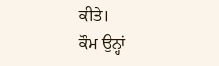ਕੀਤੇ।
ਕੌਮ ਉਨ੍ਹਾਂ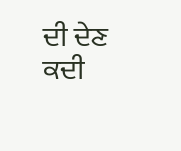ਦੀ ਦੇਣ ਕਦੀ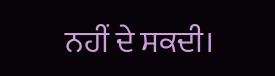ਨਹੀਂ ਦੇ ਸਕਦੀ।